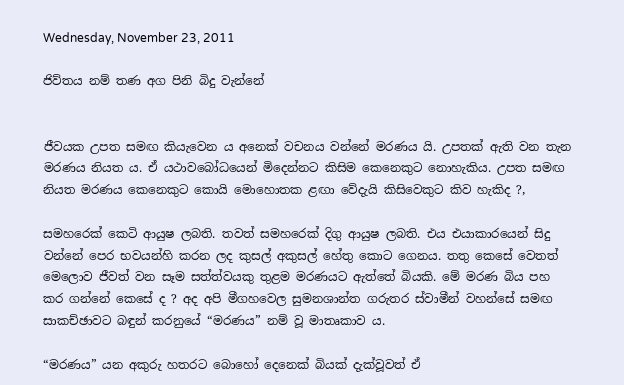Wednesday, November 23, 2011

ජිව්තය නම් තණ අග පිනි බිදු වැන්නේ


ජීවයක උපත සමඟ කියැවෙන ය අනෙක් වචනය වන්නේ මරණය යි. උපතක් ඇති වන තැන මරණය නියත ය. ඒ යථාවබෝධයෙන් මිදෙන්නට කිසිම කෙනෙකුට නොහැකිය. උපත සමඟ නියත මරණය කෙනෙකුට කොයි මොහොතක ළඟා වේදැයි කිසිවෙකුට කිව හැකිද ?,

සමහරෙක් කෙටි ආයුෂ ලබති. තවත් සමහරෙක් දිගු ආයුෂ ලබති. එය එයාකාරයෙන් සිදු වන්නේ පෙර භවයන්හි කරන ලද කුසල් අකුසල් හේතු කොට ගෙනය. තතු කෙසේ වෙතත් මෙලොව ජීවත් වන සෑම සත්ත්වයකු තුළම මරණයට ඇත්තේ බියකි. මේ මරණ බිය පහ කර ගන්නේ කෙසේ ද ? අද අපි මීගහවෙල සුමනශාන්ත ගරුතර ස්වාමීන් වහන්සේ සමඟ සාකච්ඡාවට බඳුන් කරනුයේ “මරණය” නම් වූ මාතෘකාව ය.

“මරණය” යන අකුරු හතරට බොහෝ දෙනෙක් බියක් දැක්වූවත් ඒ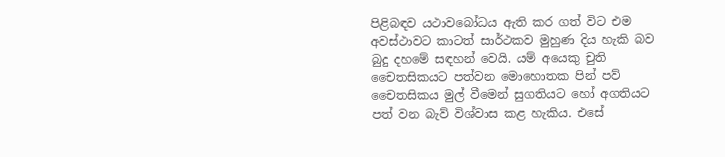පිළිබඳව යථාවබෝධය ඇති කර ගත් විට එම අවස්ථාවට කාටත් සාර්ථකව මුහුණ දිය හැකි බව බුදු දහමේ සඳහන් වෙයි. යම් අයෙකු චුති චෛතසිකයට පත්වන මොහොතක පින් පව් චෛතසිකය මුල් වීමෙන් සුගතියට හෝ අගතියට පත් වන බැව් විශ්වාස කළ හැකිය. එසේ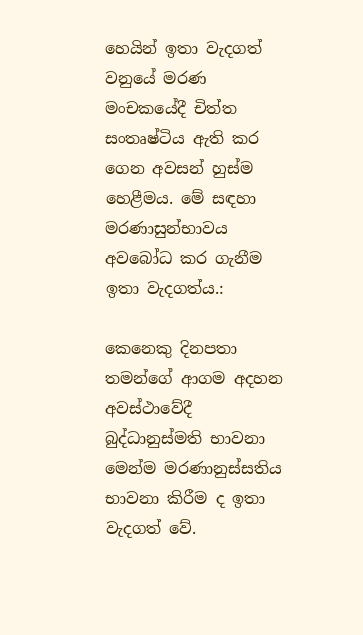හෙයින් ඉතා වැදගත් වනුයේ මරණ මංචකයේදී චිත්ත සංතෘෂ්ටිය ඇති කර ගෙන අවසන් හුස්ම හෙළීමය. මේ සඳහා මරණාසුන්භාවය අවබෝධ කර ගැනීම ඉතා වැදගත්ය.:

කෙනෙකු දිනපතා තමන්ගේ ආගම අදහන අවස්ථාවේදී බුද්ධානුස්මති භාවනා මෙන්ම මරණානුස්සතිය භාවනා කිරීම ද ඉතා වැදගත් වේ.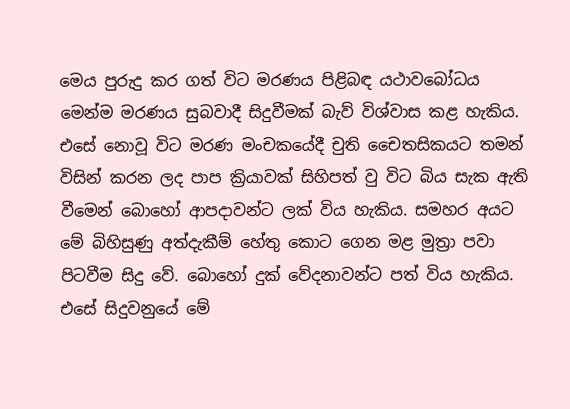මෙය පුරුදු කර ගත් විට මරණය පිළිබඳ යථාවබෝධය මෙන්ම මරණය සුබවාදී සිදුවීමක් බැව් විශ්වාස කළ හැකිය. එසේ නොවූ විට මරණ මංචකයේදී චුති චෛතසිකයට තමන් විසින් කරන ලද පාප ක්‍රියාවක් සිහිපත් වු විට බිය සැක ඇති වීමෙන් බොහෝ ආපදාවන්ට ලක් විය හැකිය. සමහර අයට මේ බිහිසුණු අත්දැකීම් හේතු කොට ගෙන මළ මුත්‍රා පවා පිටවීම සිදු වේ. බොහෝ දුක් වේදනාවන්ට පත් විය හැකිය. එසේ සිදුවනුයේ මේ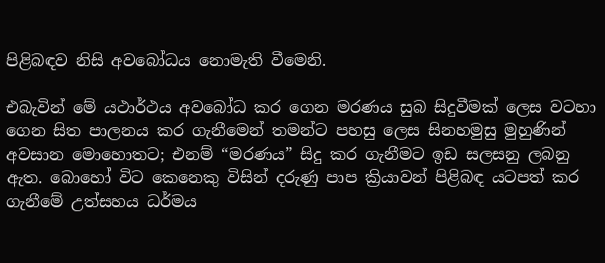පිළිබඳව නිසි අවබෝධය නොමැති වීමෙනි.

එබැවින් මේ යථාර්ථය අවබෝධ කර ගෙන මරණය සුබ සිදුවීමක් ලෙස වටහා ගෙන සිත පාලනය කර ගැනීමෙන් තමන්ට පහසු ලෙස සිනහමුසු මුහුණින් අවසාන මොහොතට; එනම් “මරණය” සිදු කර ගැනීමට ඉඩ සලසනු ලබනු ඇත. බොහෝ විට කෙනෙකු විසින් දරුණු පාප ක්‍රියාවන් පිළිබඳ යටපත් කර ගැනීමේ උත්සහය ධර්මය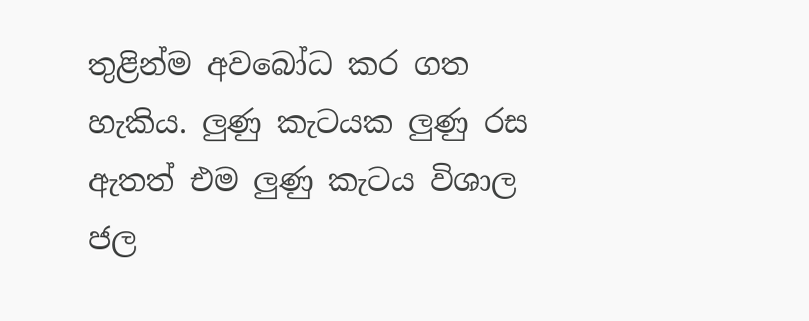තුළින්ම අවබෝධ කර ගත හැකිය. ලුණු කැටයක ලුණු රස ඇතත් එම ලුණු කැටය විශාල ජල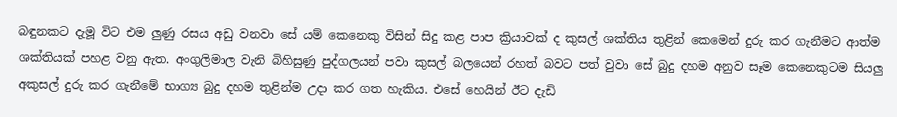බඳුනකට දැමූ විට එම ලුණු රසය අඩු වනවා සේ යම් කෙනෙකු විසින් සිදු කළ පාප ක්‍රියාවක් ද කුසල් ශක්තිය තුළින් කෙමෙන් දුරු කර ගැනීමට ආත්ම ශක්තියක් පහළ වනු ඇත. අංගුලිමාල වැනි බිහිසුණු පුද්ගලයන් පවා කුසල් බලයෙන් රහත් බවට පත් වුවා සේ බුදු දහම අනුව සෑම කෙනෙකුටම සියලු අකුසල් දුරු කර ගැනීමේ භාග්‍ය බුදු දහම තුළින්ම උදා කර ගත හැකිය. එසේ හෙයින් ඊට දැඩි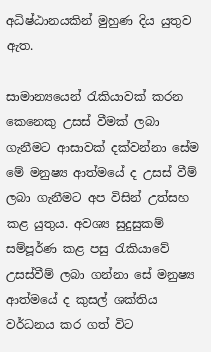අධිෂ්ඨානයකින් මුහුණ දිය යුතුව ඇත.

සාමාන්‍යයෙන් රැකියාවක් කරන කෙනෙකු උසස් වීමක් ලබා ගැනීමට ආසාවක් දක්වන්නා සේම මේ මනුෂ්‍ය ආත්මයේ ද උසස් වීම් ලබා ගැනීමට අප විසින් උත්සහ කළ යුතුය. අවශ්‍ය සුදුසුකම් සම්පූර්ණ කළ පසු රැකියාවේ උසස්වීම් ලබා ගන්නා සේ මනුෂ්‍ය ආත්මයේ ද කුසල් ශක්තිය වර්ධනය කර ගත් විට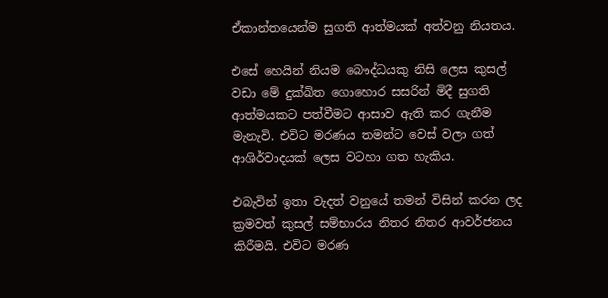ඒකාන්තයෙන්ම සුගති ආත්මයක් අත්වනු නියතය.

එසේ හෙයින් නියම බෞද්ධයකු නිසි ලෙස කුසල් වඩා මේ දුක්ඛිත ගොහොර සසරින් මිදී සුගති ආත්මයකට පත්වීමට ආසාව ඇති කර ගැනීම මැනැවි. එවිට මරණය තමන්ට වෙස් වලා ගත් ආශිර්වාදයක් ලෙස වටහා ගත හැකිය.

එබැවින් ඉතා වැදත් වනුයේ තමන් විසින් කරන ලද ක්‍රමවත් කුසල් සම්භාරය නිතර නිතර ආවර්ජනය කිරීමයි. එවිට මරණ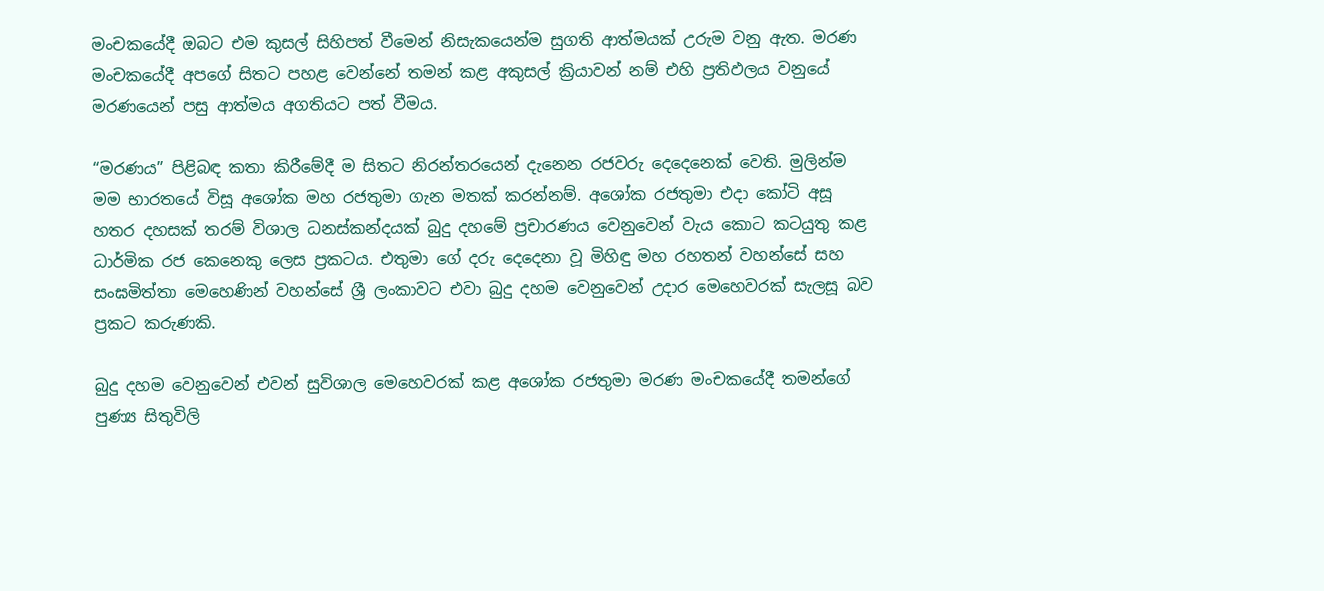මංචකයේදී ඔබට එම කුසල් සිහිපත් වීමෙන් නිසැකයෙන්ම සුගති ආත්මයක් උරුම වනු ඇත. මරණ මංචකයේදී අපගේ සිතට පහළ වෙන්නේ තමන් කළ අකුසල් ක්‍රියාවන් නම් එහි ප්‍රතිඵලය වනුයේ මරණයෙන් පසු ආත්මය අගතියට පත් වීමය.

“මරණය” පිළිබඳ කතා කිරීමේදී ම සිතට නිරන්තරයෙන් දැනෙන රජවරු දෙදෙනෙක් වෙති. මුලින්ම මම භාරතයේ විසූ අශෝක මහ රජතුමා ගැන මතක් කරන්නම්. අශෝක රජතුමා එදා කෝටි අසූ හතර දහසක් තරම් විශාල ධනස්කන්දයක් බුදු දහමේ ප්‍රචාරණය වෙනුවෙන් වැය කොට කටයුතු කළ ධාර්මික රජ කෙනෙකු ලෙස ප්‍රකටය. එතුමා ගේ දරු දෙදෙනා වූ මිහිඳු මහ රහතන් වහන්සේ සහ සංඝමිත්තා මෙහෙණින් වහන්සේ ශ්‍රී ලංකාවට එවා බුදු දහම වෙනුවෙන් උදාර මෙහෙවරක් සැලසූ බව ප්‍රකට කරුණකි.

බුදු දහම වෙනුවෙන් එවන් සුවිශාල මෙහෙවරක් කළ අශෝක රජතුමා මරණ මංචකයේදී තමන්ගේ පුණ්‍ය සිතුවිලි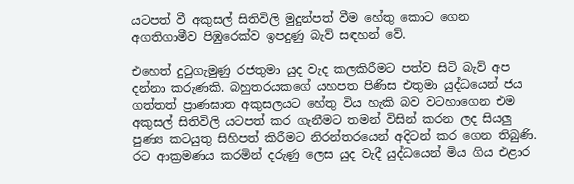යටපත් වී අකුසල් සිතිවිලි මුදුන්පත් වීම හේතු කොට ගෙන අගතිගාමීව පිඹුරෙක්ව ඉපදුණු බැව් සඳහන් වේ.

එහෙත් දුටුගැමුණු රජතුමා යුද වැද කලකිරීමට පත්ව සිටි බැව් අප දන්නා කරුණකි. බහුතරයකගේ යහපත පිණිස එතුමා යුද්ධයෙන් ජය ගත්තත් ප්‍රාණඝාත අකුසලයට හේතු විය හැකි බව වටහාගෙන එම අකුසල් සිතිවිලි යටපත් කර ගැනීමට තමන් විසින් කරන ලද සියලු පුණ්‍ය කටයුතු සිහිපත් කිරීමට නිරන්තරයෙන් අදිටන් කර ගෙන තිබුණි. රට ආක්‍රමණය කරමින් දරුණු ලෙස යුද වැදී යුද්ධයෙන් මිය ගිය එළාර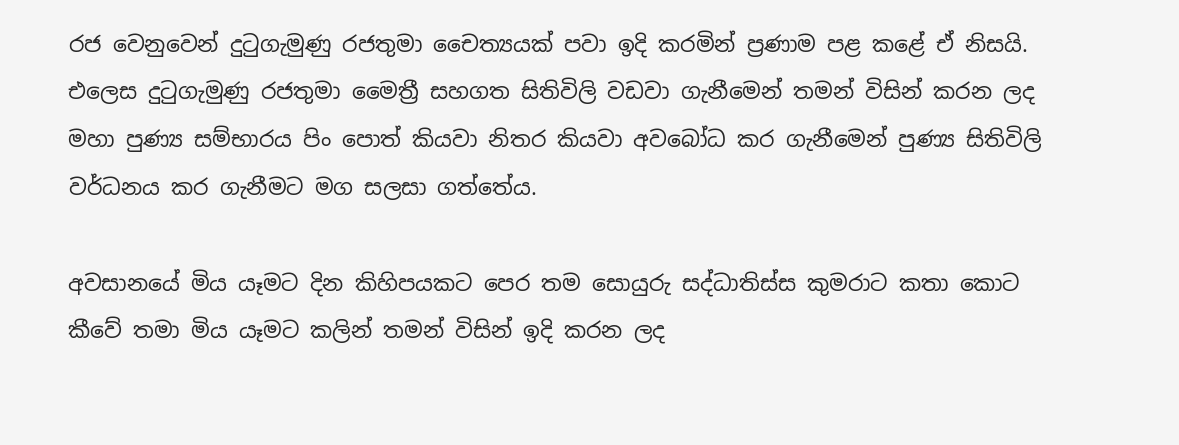රජ වෙනුවෙන් දුටුගැමුණු රජතුමා චෛත්‍යයක් පවා ඉදි කරමින් ප්‍රණාම පළ කළේ ඒ නිසයි. එලෙස දුටුගැමුණු රජතුමා මෛත්‍රී සහගත සිතිවිලි වඩවා ගැනීමෙන් තමන් විසින් කරන ලද මහා පුණ්‍ය සම්භාරය පිං පොත් කියවා නිතර කියවා අවබෝධ කර ගැනීමෙන් පුණ්‍ය සිතිවිලි වර්ධනය කර ගැනීමට මග සලසා ගත්තේය.

අවසානයේ මිය යෑමට දින කිහිපයකට පෙර තම සොයුරු සද්ධාතිස්ස කුමරාට කතා කොට කීවේ තමා මිය යෑමට කලින් තමන් විසින් ඉදි කරන ලද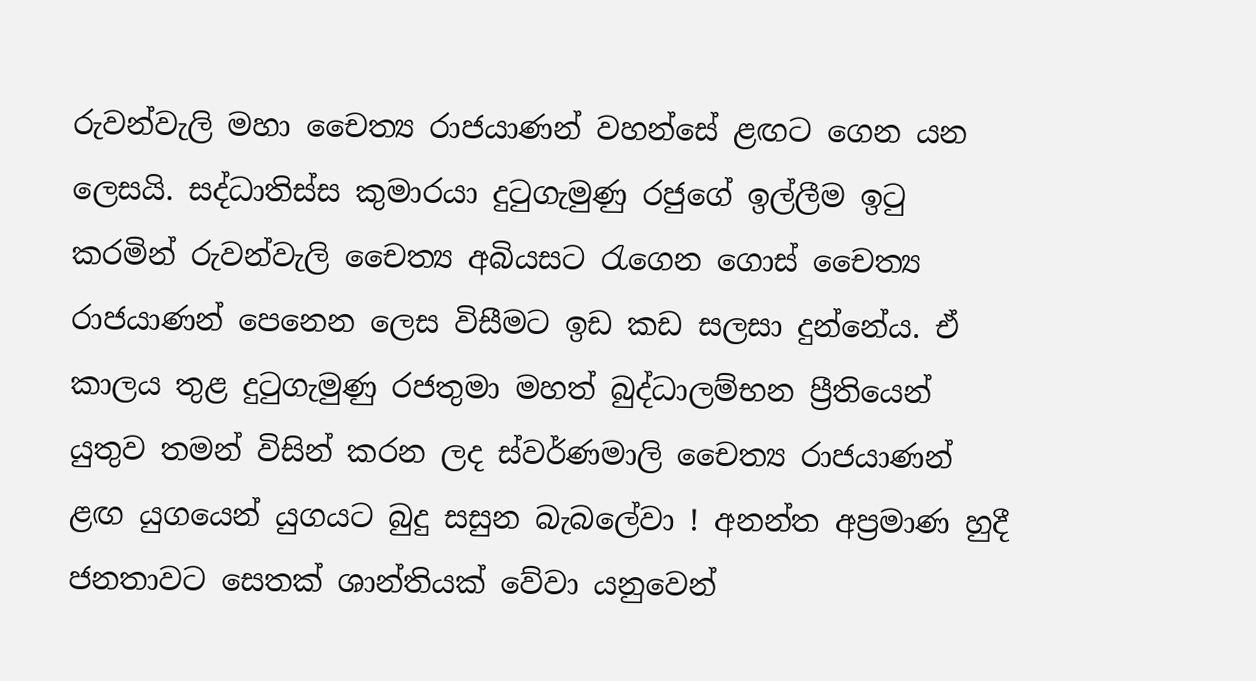රුවන්වැලි මහා චෛත්‍ය රාජයාණන් වහන්සේ ළඟට ගෙන යන ලෙසයි. සද්ධාතිස්ස කුමාරයා දුටුගැමුණු රජුගේ ඉල්ලීම ඉටු කරමින් රුවන්වැලි චෛත්‍ය අබියසට රැගෙන ගොස් චෛත්‍ය රාජයාණන් පෙනෙන ලෙස විසීමට ඉඩ කඩ සලසා දුන්නේය. ඒ කාලය තුළ දුටුගැමුණු රජතුමා මහත් බුද්ධාලම්භන ප්‍රීතියෙන් යුතුව තමන් විසින් කරන ලද ස්වර්ණමාලි චෛත්‍ය රාජයාණන් ළඟ යුගයෙන් යුගයට බුදු සසුන බැබලේවා ! අනන්ත අප්‍රමාණ හුදී ජනතාවට සෙතක් ශාන්තියක් වේවා යනුවෙන්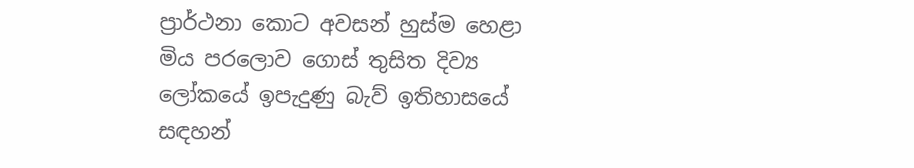ප්‍රාර්ථනා කොට අවසන් හුස්ම හෙළා මිය පරලොව ගොස් තුසිත දිව්‍ය ලෝකයේ ඉපැදුණු බැව් ඉතිහාසයේ සඳහන්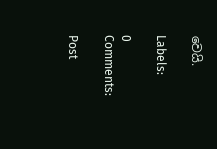වෙයි.

Labels:

0 Comments:

Post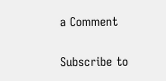a Comment

Subscribe to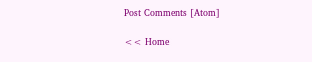Post Comments [Atom]

<< Home